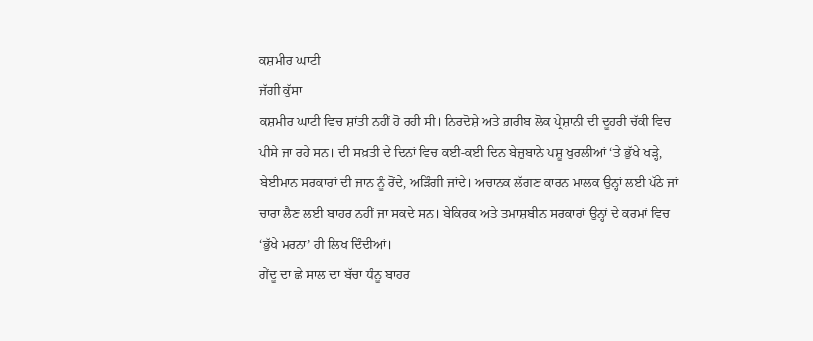ਕਸ਼ਮੀਰ ਘਾਟੀ
ਜੱਗੀ ਕੁੱਸਾ
ਕਸ਼ਮੀਰ ਘਾਟੀ ਵਿਚ ਸ਼ਾਂਤੀ ਨਹੀਂ ਹੋ ਰਹੀ ਸੀ। ਨਿਰਦੋਸ਼ੇ ਅਤੇ ਗ਼ਰੀਬ ਲੋਕ ਪ੍ਰੇਸ਼ਾਨੀ ਦੀ ਦੂਹਰੀ ਚੱਕੀ ਵਿਚ ਪੀਸੇ ਜਾ ਰਹੇ ਸਨ। ਦੀ ਸਖ਼ਤੀ ਦੇ ਦਿਨਾਂ ਵਿਚ ਕਈ-ਕਈ ਦਿਨ ਬੇਜ਼ੁਬਾਨੇ ਪਸ਼ੂ ਖੁਰਲੀਆਂ ‘ਤੇ ਭੁੱਖੇ ਖੜ੍ਹੇ, ਬੇਈਮਾਨ ਸਰਕਾਰਾਂ ਦੀ ਜਾਨ ਨੂੰ ਰੋਂਦੇ, ਅੜਿੰਗੀ ਜਾਂਦੇ। ਅਚਾਨਕ ਲੱਗਣ ਕਾਰਨ ਮਾਲਕ ਉਨ੍ਹਾਂ ਲਈ ਪੱਠੇ ਜਾਂ ਚਾਰਾ ਲੈਣ ਲਈ ਬਾਹਰ ਨਹੀਂ ਜਾ ਸਕਦੇ ਸਨ। ਬੇਕਿਰਕ ਅਤੇ ਤਮਾਸ਼ਬੀਨ ਸਰਕਾਰਾਂ ਉਨ੍ਹਾਂ ਦੇ ਕਰਮਾਂ ਵਿਚ ‘ਭੁੱਖੇ ਮਰਨਾ’ ਹੀ ਲਿਖ ਦਿੰਦੀਆਂ।
ਗੇਂਦੂ ਦਾ ਛੇ ਸਾਲ ਦਾ ਬੱਚਾ ਧੰਨੂ ਬਾਹਰ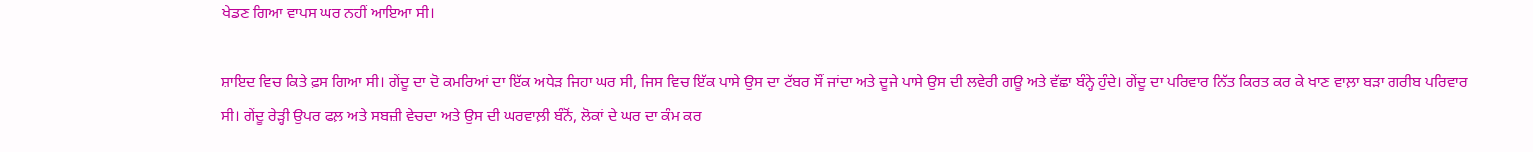ਖੇਡਣ ਗਿਆ ਵਾਪਸ ਘਰ ਨਹੀਂ ਆਇਆ ਸੀ।

ਸ਼ਾਇਦ ਵਿਚ ਕਿਤੇ ਫ਼ਸ ਗਿਆ ਸੀ। ਗੇਂਦੂ ਦਾ ਦੋ ਕਮਰਿਆਂ ਦਾ ਇੱਕ ਅਧੇੜ ਜਿਹਾ ਘਰ ਸੀ, ਜਿਸ ਵਿਚ ਇੱਕ ਪਾਸੇ ਉਸ ਦਾ ਟੱਬਰ ਸੌਂ ਜਾਂਦਾ ਅਤੇ ਦੂਜੇ ਪਾਸੇ ਉਸ ਦੀ ਲਵੇਰੀ ਗਊ ਅਤੇ ਵੱਛਾ ਬੰਨ੍ਹੇ ਹੁੰਦੇ। ਗੇਂਦੂ ਦਾ ਪਰਿਵਾਰ ਨਿੱਤ ਕਿਰਤ ਕਰ ਕੇ ਖਾਣ ਵਾਲ਼ਾ ਬੜਾ ਗਰੀਬ ਪਰਿਵਾਰ ਸੀ। ਗੇਂਦੂ ਰੇੜ੍ਹੀ ਉਪਰ ਫਲ਼ ਅਤੇ ਸਬਜ਼ੀ ਵੇਚਦਾ ਅਤੇ ਉਸ ਦੀ ਘਰਵਾਲ਼ੀ ਬੰਨੋਂ, ਲੋਕਾਂ ਦੇ ਘਰ ਦਾ ਕੰਮ ਕਰ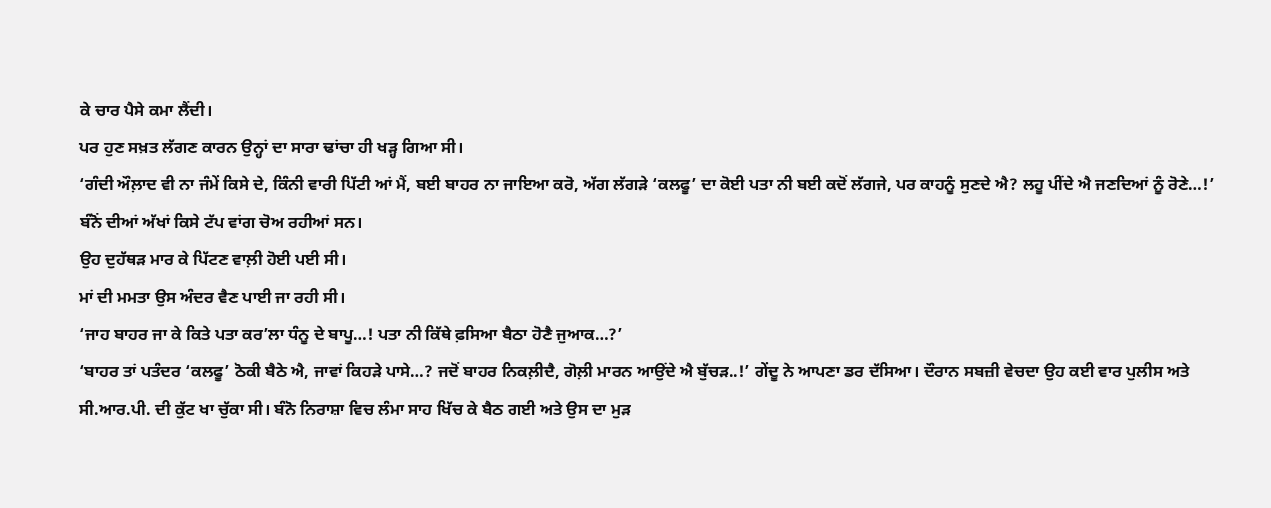ਕੇ ਚਾਰ ਪੈਸੇ ਕਮਾ ਲੈਂਦੀ।
ਪਰ ਹੁਣ ਸਖ਼ਤ ਲੱਗਣ ਕਾਰਨ ਉਨ੍ਹਾਂ ਦਾ ਸਾਰਾ ਢਾਂਚਾ ਹੀ ਖੜ੍ਹ ਗਿਆ ਸੀ।
‘ਗੰਦੀ ਔਲ਼ਾਦ ਵੀ ਨਾ ਜੰਮੇਂ ਕਿਸੇ ਦੇ, ਕਿੰਨੀ ਵਾਰੀ ਪਿੱਟੀ ਆਂ ਮੈਂ, ਬਈ ਬਾਹਰ ਨਾ ਜਾਇਆ ਕਰੋ, ਅੱਗ ਲੱਗੜੇ ‘ਕਲਫੂ’ ਦਾ ਕੋਈ ਪਤਾ ਨੀ ਬਈ ਕਦੋਂ ਲੱਗਜੇ, ਪਰ ਕਾਹਨੂੰ ਸੁਣਦੇ ਐ? ਲਹੂ ਪੀਂਦੇ ਐ ਜਣਦਿਆਂ ਨੂੰ ਰੋਣੇ…!’ ਬੰਨੋਂ ਦੀਆਂ ਅੱਖਾਂ ਕਿਸੇ ਟੱਪ ਵਾਂਗ ਚੋਅ ਰਹੀਆਂ ਸਨ।
ਉਹ ਦੁਹੱਥੜ ਮਾਰ ਕੇ ਪਿੱਟਣ ਵਾਲ਼ੀ ਹੋਈ ਪਈ ਸੀ।
ਮਾਂ ਦੀ ਮਮਤਾ ਉਸ ਅੰਦਰ ਵੈਣ ਪਾਈ ਜਾ ਰਹੀ ਸੀ।
‘ਜਾਹ ਬਾਹਰ ਜਾ ਕੇ ਕਿਤੇ ਪਤਾ ਕਰ’ਲਾ ਧੰਨੂ ਦੇ ਬਾਪੂ…! ਪਤਾ ਨੀ ਕਿੱਥੇ ਫ਼ਸਿਆ ਬੈਠਾ ਹੋਣੈ ਜੁਆਕ…?’
‘ਬਾਹਰ ਤਾਂ ਪਤੰਦਰ ‘ਕਲਫੂ’ ਠੋਕੀ ਬੈਠੇ ਐ, ਜਾਵਾਂ ਕਿਹੜੇ ਪਾਸੇ…? ਜਦੋਂ ਬਾਹਰ ਨਿਕਲ਼ੀਦੈ, ਗੋਲ਼ੀ ਮਾਰਨ ਆਉਂਦੇ ਐ ਬੁੱਚੜ..!’ ਗੇਂਦੂ ਨੇ ਆਪਣਾ ਡਰ ਦੱਸਿਆ। ਦੌਰਾਨ ਸਬਜ਼ੀ ਵੇਚਦਾ ਉਹ ਕਈ ਵਾਰ ਪੁਲੀਸ ਅਤੇ ਸੀ.ਆਰ.ਪੀ. ਦੀ ਕੁੱਟ ਖਾ ਚੁੱਕਾ ਸੀ। ਬੰਨੋ ਨਿਰਾਸ਼ਾ ਵਿਚ ਲੰਮਾ ਸਾਹ ਖਿੱਚ ਕੇ ਬੈਠ ਗਈ ਅਤੇ ਉਸ ਦਾ ਮੁੜ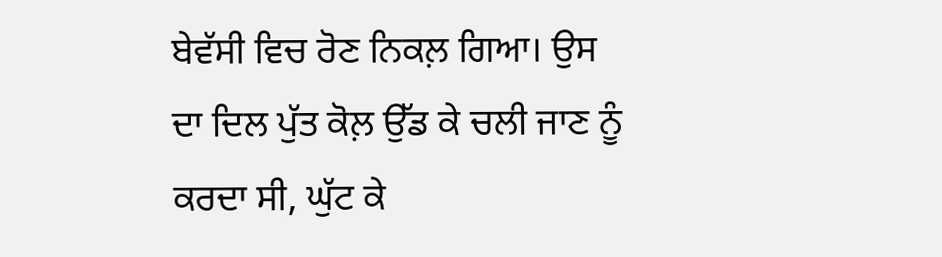ਬੇਵੱਸੀ ਵਿਚ ਰੋਣ ਨਿਕਲ਼ ਗਿਆ। ਉਸ ਦਾ ਦਿਲ ਪੁੱਤ ਕੋਲ਼ ਉੱਡ ਕੇ ਚਲੀ ਜਾਣ ਨੂੰ ਕਰਦਾ ਸੀ, ਘੁੱਟ ਕੇ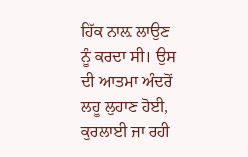ਹਿੱਕ ਨਾਲ਼ ਲਾਉਣ ਨੂੰ ਕਰਦਾ ਸੀ। ਉਸ ਦੀ ਆਤਮਾ ਅੰਦਰੋਂ ਲਹੂ ਲੁਹਾਣ ਹੋਈ, ਕੁਰਲਾਈ ਜਾ ਰਹੀ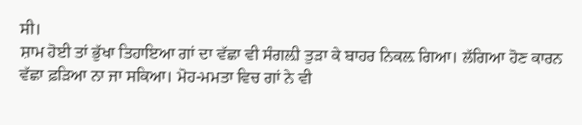ਸੀ।
ਸ਼ਾਮ ਹੋਈ ਤਾਂ ਭੁੱਖਾ ਤਿਹਾਇਆ ਗਾਂ ਦਾ ਵੱਛਾ ਵੀ ਸੰਗਲ਼ੀ ਤੁੜਾ ਕੇ ਬਾਹਰ ਨਿਕਲ਼ ਗਿਆ। ਲੱਗਿਆ ਹੋਣ ਕਾਰਨ ਵੱਛਾ ਫ਼ੜਿਆ ਨਾ ਜਾ ਸਕਿਆ। ਮੋਹ-ਮਮਤਾ ਵਿਚ ਗਾਂ ਨੇ ਵੀ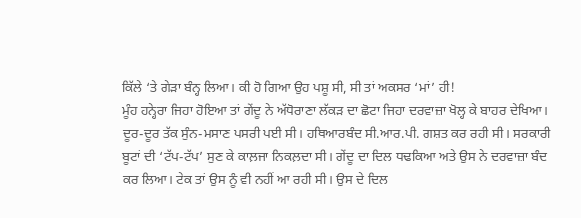ਕਿੱਲੇ ‘ਤੇ ਗੇੜਾ ਬੰਨ੍ਹ ਲਿਆ। ਕੀ ਹੋ ਗਿਆ ਉਹ ਪਸ਼ੂ ਸੀ, ਸੀ ਤਾਂ ਅਕਸਰ ‘ਮਾਂ’ ਹੀ!
ਮੂੰਹ ਹਨ੍ਹੇਰਾ ਜਿਹਾ ਹੋਇਆ ਤਾਂ ਗੇਂਦੂ ਨੇ ਅੱਧੋਰਾਣਾ ਲੱਕੜ ਦਾ ਛੋਟਾ ਜਿਹਾ ਦਰਵਾਜ਼ਾ ਖੋਲ੍ਹ ਕੇ ਬਾਹਰ ਦੇਖਿਆ।
ਦੂਰ-ਦੂਰ ਤੱਕ ਸੁੰਨ-ਮਸਾਣ ਪਸਰੀ ਪਈ ਸੀ। ਹਥਿਆਰਬੰਦ ਸੀ.ਆਰ.ਪੀ. ਗਸ਼ਤ ਕਰ ਰਹੀ ਸੀ। ਸਰਕਾਰੀ ਬੂਟਾਂ ਦੀ ‘ਟੱਪ-ਟੱਪ’ ਸੁਣ ਕੇ ਕਾਲ਼ਜਾ ਨਿਕਲ਼ਦਾ ਸੀ। ਗੇਂਦੂ ਦਾ ਦਿਲ ਧਢਕਿਆ ਅਤੇ ਉਸ ਨੇ ਦਰਵਾਜ਼ਾ ਬੰਦ ਕਰ ਲਿਆ। ਟੇਕ ਤਾਂ ਉਸ ਨੂੰ ਵੀ ਨਹੀਂ ਆ ਰਹੀ ਸੀ। ਉਸ ਦੇ ਦਿਲ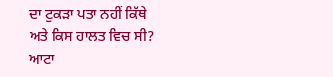ਦਾ ਟੁਕੜਾ ਪਤਾ ਨਹੀਂ ਕਿੱਥੇ ਅਤੇ ਕਿਸ ਹਾਲਤ ਵਿਚ ਸੀ?
ਆਟਾ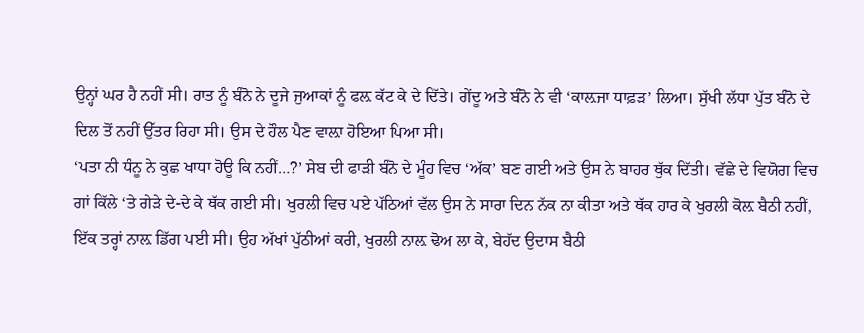ਉਨ੍ਹਾਂ ਘਰ ਹੈ ਨਹੀਂ ਸੀ। ਰਾਤ ਨੂੰ ਬੰਨੋ ਨੇ ਦੂਜੇ ਜੁਆਕਾਂ ਨੂੰ ਫਲ਼ ਕੱਟ ਕੇ ਦੇ ਦਿੱਤੇ। ਗੇਂਦੂ ਅਤੇ ਬੰਨੋ ਨੇ ਵੀ ‘ਕਾਲ਼ਜਾ ਧਾਫ਼ੜ’ ਲਿਆ। ਸੁੱਖੀ ਲੱਧਾ ਪੁੱਤ ਬੰਨੋ ਦੇ ਦਿਲ ਤੋਂ ਨਹੀਂ ਉੱਤਰ ਰਿਹਾ ਸੀ। ਉਸ ਦੇ ਹੌਲ ਪੈਣ ਵਾਲ਼ਾ ਹੋਇਆ ਪਿਆ ਸੀ।
‘ਪਤਾ ਨੀ ਧੰਨੂ ਨੇ ਕੁਛ ਖਾਧਾ ਹੋਊ ਕਿ ਨਹੀਂ…?’ ਸੇਬ ਦੀ ਫਾੜੀ ਬੰਨੋ ਦੇ ਮੂੰਹ ਵਿਚ ‘ਅੱਕ’ ਬਣ ਗਈ ਅਤੇ ਉਸ ਨੇ ਬਾਹਰ ਥੁੱਕ ਦਿੱਤੀ। ਵੱਛੇ ਦੇ ਵਿਯੋਗ ਵਿਚ ਗਾਂ ਕਿੱਲੇ ‘ਤੇ ਗੇੜੇ ਦੇ-ਦੇ ਕੇ ਥੱਕ ਗਈ ਸੀ। ਖੁਰਲੀ ਵਿਚ ਪਏ ਪੱਠਿਆਂ ਵੱਲ ਉਸ ਨੇ ਸਾਰਾ ਦਿਨ ਨੱਕ ਨਾ ਕੀਤਾ ਅਤੇ ਥੱਕ ਹਾਰ ਕੇ ਖੁਰਲੀ ਕੋਲ਼ ਬੈਠੀ ਨਹੀਂ, ਇੱਕ ਤਰ੍ਹਾਂ ਨਾਲ਼ ਡਿੱਗ ਪਈ ਸੀ। ਉਹ ਅੱਖਾਂ ਪੁੱਠੀਆਂ ਕਰੀ, ਖੁਰਲੀ ਨਾਲ਼ ਢੋਅ ਲਾ ਕੇ, ਬੇਹੱਦ ਉਦਾਸ ਬੈਠੀ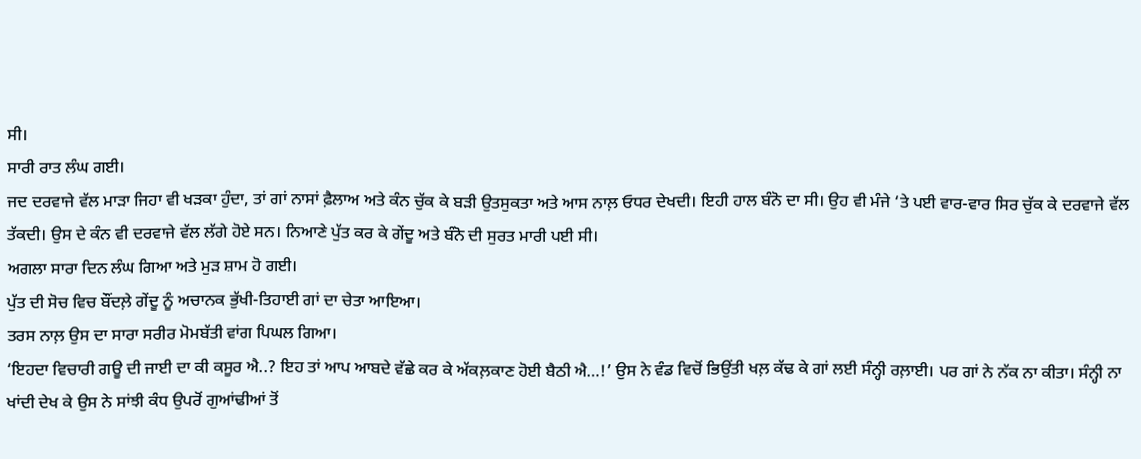ਸੀ।
ਸਾਰੀ ਰਾਤ ਲੰਘ ਗਈ।
ਜਦ ਦਰਵਾਜੇ ਵੱਲ ਮਾੜਾ ਜਿਹਾ ਵੀ ਖੜਕਾ ਹੁੰਦਾ, ਤਾਂ ਗਾਂ ਨਾਸਾਂ ਫ਼ੈਲਾਅ ਅਤੇ ਕੰਨ ਚੁੱਕ ਕੇ ਬੜੀ ਉਤਸੁਕਤਾ ਅਤੇ ਆਸ ਨਾਲ਼ ਓਧਰ ਦੇਖਦੀ। ਇਹੀ ਹਾਲ ਬੰਨੋ ਦਾ ਸੀ। ਉਹ ਵੀ ਮੰਜੇ ‘ਤੇ ਪਈ ਵਾਰ-ਵਾਰ ਸਿਰ ਚੁੱਕ ਕੇ ਦਰਵਾਜੇ ਵੱਲ ਤੱਕਦੀ। ਉਸ ਦੇ ਕੰਨ ਵੀ ਦਰਵਾਜੇ ਵੱਲ ਲੱਗੇ ਹੋਏ ਸਨ। ਨਿਆਣੇ ਪੁੱਤ ਕਰ ਕੇ ਗੇਂਦੂ ਅਤੇ ਬੰਨੋ ਦੀ ਸੁਰਤ ਮਾਰੀ ਪਈ ਸੀ।
ਅਗਲਾ ਸਾਰਾ ਦਿਨ ਲੰਘ ਗਿਆ ਅਤੇ ਮੁੜ ਸ਼ਾਮ ਹੋ ਗਈ।
ਪੁੱਤ ਦੀ ਸੋਚ ਵਿਚ ਬੌਂਦਲ਼ੇ ਗੇਂਦੂ ਨੂੰ ਅਚਾਨਕ ਭੁੱਖੀ-ਤਿਹਾਈ ਗਾਂ ਦਾ ਚੇਤਾ ਆਇਆ।
ਤਰਸ ਨਾਲ਼ ਉਸ ਦਾ ਸਾਰਾ ਸਰੀਰ ਮੋਮਬੱਤੀ ਵਾਂਗ ਪਿਘਲ ਗਿਆ।
‘ਇਹਦਾ ਵਿਚਾਰੀ ਗਊ ਦੀ ਜਾਈ ਦਾ ਕੀ ਕਸੂਰ ਐ..? ਇਹ ਤਾਂ ਆਪ ਆਬਦੇ ਵੱਛੇ ਕਰ ਕੇ ਅੱਕਲ਼ਕਾਣ ਹੋਈ ਬੈਠੀ ਐ…!’ ਉਸ ਨੇ ਵੰਡ ਵਿਚੋਂ ਭਿਉਂਤੀ ਖਲ਼ ਕੱਢ ਕੇ ਗਾਂ ਲਈ ਸੰਨ੍ਹੀ ਰਲ਼ਾਈ। ਪਰ ਗਾਂ ਨੇ ਨੱਕ ਨਾ ਕੀਤਾ। ਸੰਨ੍ਹੀ ਨਾ ਖਾਂਦੀ ਦੇਖ ਕੇ ਉਸ ਨੇ ਸਾਂਝੀ ਕੰਧ ਉਪਰੋਂ ਗੁਆਂਢੀਆਂ ਤੋਂ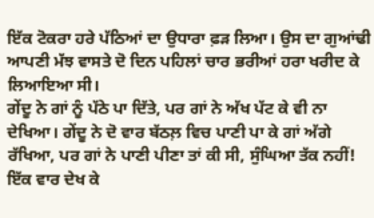ਇੱਕ ਟੋਕਰਾ ਹਰੇ ਪੱਠਿਆਂ ਦਾ ਉਧਾਰਾ ਫ਼ੜ ਲਿਆ। ਉਸ ਦਾ ਗੁਆਂਢੀ ਆਪਣੀ ਮੱਝ ਵਾਸਤੇ ਦੋ ਦਿਨ ਪਹਿਲਾਂ ਚਾਰ ਭਰੀਆਂ ਹਰਾ ਖਰੀਦ ਕੇ ਲਿਆਇਆ ਸੀ।
ਗੇਂਦੂ ਨੇ ਗਾਂ ਨੂੰ ਪੱਠੇ ਪਾ ਦਿੱਤੇ, ਪਰ ਗਾਂ ਨੇ ਅੱਖ ਪੱਟ ਕੇ ਵੀ ਨਾ ਦੇਖਿਆ। ਗੇਂਦੂ ਨੇ ਦੋ ਵਾਰ ਬੱਠਲ਼ ਵਿਚ ਪਾਣੀ ਪਾ ਕੇ ਗਾਂ ਅੱਗੇ ਰੱਖਿਆ, ਪਰ ਗਾਂ ਨੇ ਪਾਣੀ ਪੀਣਾ ਤਾਂ ਕੀ ਸੀ, ਸੁੰਘਿਆ ਤੱਕ ਨਹੀਂ! ਇੱਕ ਵਾਰ ਦੇਖ ਕੇ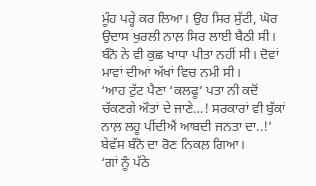ਮੂੰਹ ਪਰ੍ਹੇ ਕਰ ਲਿਆ। ਉਹ ਸਿਰ ਸੁੱਟੀ, ਘੋਰ ਉਦਾਸ ਖੁਰਲੀ ਨਾਲ਼ ਸਿਰ ਲਾਈ ਬੈਠੀ ਸੀ। ਬੰਨੋ ਨੇ ਵੀ ਕੁਛ ਖਾਧਾ ਪੀਤਾ ਨਹੀਂ ਸੀ। ਦੋਵਾਂ ਮਾਵਾਂ ਦੀਆਂ ਅੱਖਾਂ ਵਿਚ ਨਮੀ ਸੀ।
‘ਆਹ ਟੁੱਟ ਪੈਣਾ ‘ਕਲਫੂ’ ਪਤਾ ਨੀ ਕਦੋਂ ਚੱਕਣਗੇ ਔਤਾਂ ਦੇ ਜਾਣੇ…! ਸਰਕਾਰਾਂ ਵੀ ਬੁੱਕਾਂ ਨਾਲ਼ ਲਹੂ ਪੀਂਦੀਐਂ ਆਬਦੀ ਜਨਤਾ ਦਾ..!’ ਬੇਵੱਸ ਬੰਨੋ ਦਾ ਰੋਣ ਨਿਕਲ਼ ਗਿਆ।
‘ਗਾਂ ਨੂੰ ਪੱਠੇ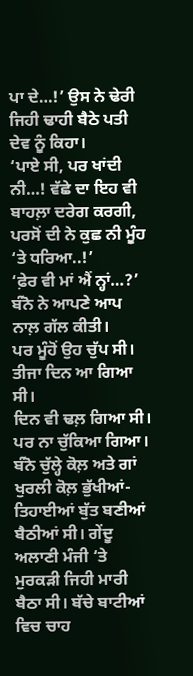ਪਾ ਦੇ…!’ ਉਸ ਨੇ ਢੇਰੀ ਜਿਹੀ ਢਾਹੀ ਬੈਠੇ ਪਤੀ ਦੇਵ ਨੂੰ ਕਿਹਾ।
‘ਪਾਏ ਸੀ, ਪਰ ਖਾਂਦੀ ਨੀ…! ਵੱਛੇ ਦਾ ਇਹ ਵੀ ਬਾਹਲ਼ਾ ਦਰੇਗ ਕਰਗੀ, ਪਰਸੋਂ ਦੀ ਨੇ ਕੁਛ ਨੀ ਮੂੰਹ ‘ਤੇ ਧਰਿਆ..!’
‘ਫ਼ੇਰ ਵੀ ਮਾਂ ਐਂ ਨ੍ਹਾਂ…?’ ਬੰਨੋ ਨੇ ਆਪਣੇ ਆਪ ਨਾਲ਼ ਗੱਲ ਕੀਤੀ।
ਪਰ ਮੂੰਹੋਂ ਉਹ ਚੁੱਪ ਸੀ।
ਤੀਜਾ ਦਿਨ ਆ ਗਿਆ ਸੀ।
ਦਿਨ ਵੀ ਢਲ਼ ਗਿਆ ਸੀ। ਪਰ ਨਾ ਚੁੱਕਿਆ ਗਿਆ। ਬੰਨੋ ਚੁੱਲ੍ਹੇ ਕੋਲ਼ ਅਤੇ ਗਾਂ ਖੁਰਲੀ ਕੋਲ਼ ਭੁੱਖੀਆਂ-ਤਿਹਾਈਆਂ ਬੁੱਤ ਬਣੀਆਂ ਬੈਠੀਆਂ ਸੀ। ਗੇਂਦੂ ਅਲਾਣੀ ਮੰਜੀ ‘ਤੇ ਮੁਰਕੜੀ ਜਿਹੀ ਮਾਰੀ ਬੈਠਾ ਸੀ। ਬੱਚੇ ਬਾਟੀਆਂ ਵਿਚ ਚਾਹ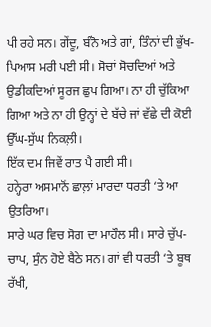ਪੀ ਰਹੇ ਸਨ। ਗੇਂਦੂ, ਬੰਨੋ ਅਤੇ ਗਾਂ, ਤਿੰਨਾਂ ਦੀ ਭੁੱਖ-ਪਿਆਸ ਮਰੀ ਪਈ ਸੀ। ਸੋਚਾਂ ਸੋਚਦਿਆਂ ਅਤੇ ਉਡੀਕਦਿਆਂ ਸੂਰਜ ਛੁਪ ਗਿਆ। ਨਾ ਹੀ ਚੁੱਕਿਆ ਗਿਆ ਅਤੇ ਨਾ ਹੀ ਉਨ੍ਹਾਂ ਦੇ ਬੱਚੇ ਜਾਂ ਵੱਛੇ ਦੀ ਕੋਈ ਉੱਘ-ਸੁੱਘ ਨਿਕਲ਼ੀ।
ਇੱਕ ਦਮ ਜਿਵੇਂ ਰਾਤ ਪੈ ਗਈ ਸੀ।
ਹਨ੍ਹੇਰਾ ਅਸਮਾਨੋਂ ਛਾਲ਼ਾਂ ਮਾਰਦਾ ਧਰਤੀ ‘ਤੇ ਆ ਉਤਰਿਆ।
ਸਾਰੇ ਘਰ ਵਿਚ ਸੋਗ ਦਾ ਮਾਹੌਲ ਸੀ। ਸਾਰੇ ਚੁੱਪ-ਚਾਪ, ਸੁੰਨ ਹੋਏ ਬੈਠੇ ਸਨ। ਗਾਂ ਵੀ ਧਰਤੀ ‘ਤੇ ਬੂਥ ਰੱਖੀ,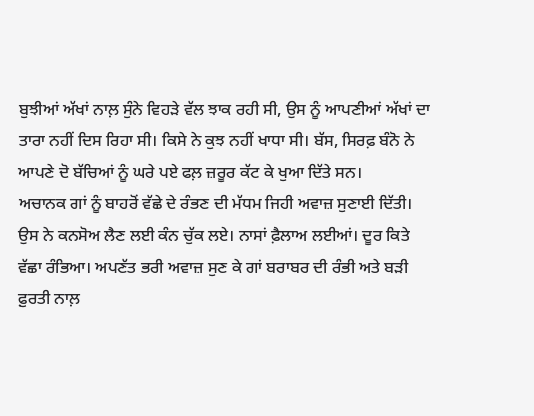ਬੁਝੀਆਂ ਅੱਖਾਂ ਨਾਲ਼ ਸੁੰਨੇ ਵਿਹੜੇ ਵੱਲ ਝਾਕ ਰਹੀ ਸੀ, ਉਸ ਨੂੰ ਆਪਣੀਆਂ ਅੱਖਾਂ ਦਾ ਤਾਰਾ ਨਹੀਂ ਦਿਸ ਰਿਹਾ ਸੀ। ਕਿਸੇ ਨੇ ਕੁਝ ਨਹੀਂ ਖਾਧਾ ਸੀ। ਬੱਸ, ਸਿਰਫ਼ ਬੰਨੋ ਨੇ ਆਪਣੇ ਦੋ ਬੱਚਿਆਂ ਨੂੰ ਘਰੇ ਪਏ ਫਲ਼ ਜ਼ਰੂਰ ਕੱਟ ਕੇ ਖੁਆ ਦਿੱਤੇ ਸਨ।
ਅਚਾਨਕ ਗਾਂ ਨੂੰ ਬਾਹਰੋਂ ਵੱਛੇ ਦੇ ਰੰਭਣ ਦੀ ਮੱਧਮ ਜਿਹੀ ਅਵਾਜ਼ ਸੁਣਾਈ ਦਿੱਤੀ।
ਉਸ ਨੇ ਕਨਸੋਅ ਲੈਣ ਲਈ ਕੰਨ ਚੁੱਕ ਲਏ। ਨਾਸਾਂ ਫ਼ੈਲਾਅ ਲਈਆਂ। ਦੂਰ ਕਿਤੇ ਵੱਛਾ ਰੰਭਿਆ। ਅਪਣੱਤ ਭਰੀ ਅਵਾਜ਼ ਸੁਣ ਕੇ ਗਾਂ ਬਰਾਬਰ ਦੀ ਰੰਭੀ ਅਤੇ ਬੜੀ ਫ਼ੁਰਤੀ ਨਾਲ਼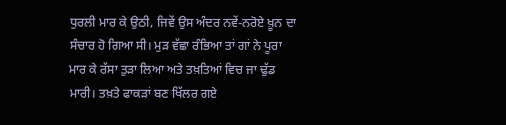ਧੁਰਲੀ ਮਾਰ ਕੇ ਉਠੀ, ਜਿਵੇਂ ਉਸ ਅੰਦਰ ਨਵੇਂ-ਨਰੋਏ ਖ਼ੂਨ ਦਾ ਸੰਚਾਰ ਹੋ ਗਿਆ ਸੀ। ਮੁੜ ਵੱਛਾ ਰੰਭਿਆ ਤਾਂ ਗਾਂ ਨੇ ਪੂਰਾ ਮਾਰ ਕੇ ਰੱਸਾ ਤੁੜਾ ਲਿਆ ਅਤੇ ਤਖ਼ਤਿਆਂ ਵਿਚ ਜਾ ਢੁੱਡ ਮਾਰੀ। ਤਖ਼ਤੇ ਫਾਕੜਾਂ ਬਣ ਖਿੱਲਰ ਗਏ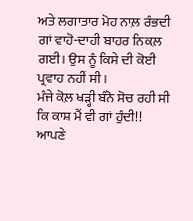ਅਤੇ ਲਗਾਤਾਰ ਮੋਹ ਨਾਲ਼ ਰੰਭਦੀ ਗਾਂ ਵਾਹੋ-ਦਾਹੀ ਬਾਹਰ ਨਿਕਲ਼ ਗਈ। ਉਸ ਨੂੰ ਕਿਸੇ ਦੀ ਕੋਈ ਪ੍ਰਵਾਹ ਨਹੀਂ ਸੀ।
ਮੰਜੇ ਕੋਲ਼ ਖੜ੍ਹੀ ਬੰਨੋ ਸੋਚ ਰਹੀ ਸੀ ਕਿ ਕਾਸ਼ ਮੈਂ ਵੀ ਗਾਂ ਹੁੰਦੀ!!
ਆਪਣੇ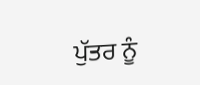ਪੁੱਤਰ ਨੂੰ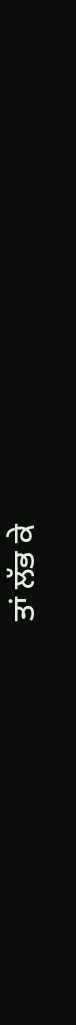ਤਾਂ ਲੱਭ ਕੇ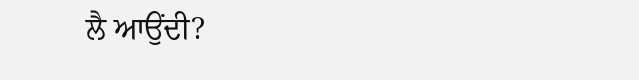ਲੈ ਆਉਂਦੀ?